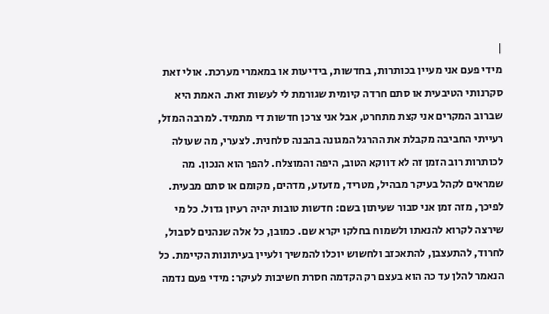|
מידי פעם אני מעיין בכותרות, בחדשות, בידיעות או במאמרי מערכת. אולי זאת סקרנותי הטיבעית או סתם חרדה קיומית שגורמת לי לעשות זאת. האמת היא שברוב המקרים אני קצת מתחרט, אבל אני צרכן חדשות די מתמיד. למרבה המזל, רעייתי החביבה מקבלת את ההרגל המגונה בהבנה סלחנית. לצערי, מה שעולה לכותרות רוב הזמן זה לא דווקא הטוב, היפה והמוצלח. להפך הוא הנכון. מה שמראים לקהל בעיקר מבהיל, מטריד, מזעזע, מדהים, מקומם או סתם מבעית. לפיכך, מזה זמן אני סבור שעיתון בשם: חדשות טובות יהיה רעיון גדול. כל מי שירצה לקרוא להנאתו ולשמוח בחלקו יקרא שם. כמובן, כל אלה שנהנים לסבול, לחרוד, להתעצבן, להתאכזב ולחשוש יוכלו להמשיך ולעיין בעיתונות הקיימת. כל הנאמר להלן עד כה הוא בעצם רק הקדמה חסרת חשיבות לעיקר: מידי פעם נדמה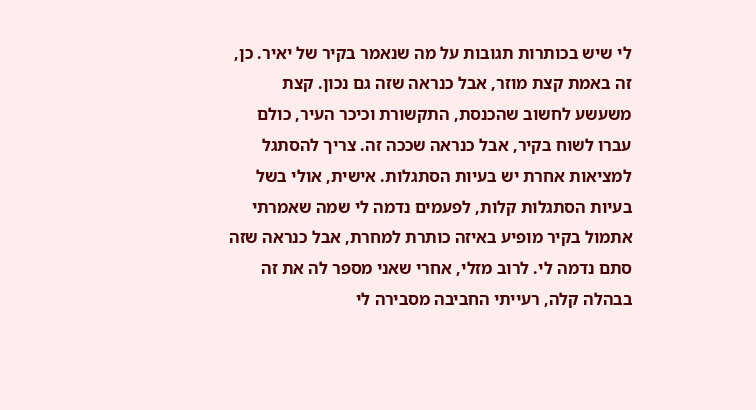לי שיש בכותרות תגובות על מה שנאמר בקיר של יאיר. כן, זה באמת קצת מוזר, אבל כנראה שזה גם נכון. קצת משעשע לחשוב שהכנסת, התקשורת וכיכר העיר, כולם עברו לשוח בקיר, אבל כנראה שככה זה. צריך להסתגל למציאות אחרת יש בעיות הסתגלות. אישית, אולי בשל בעיות הסתגלות קלות, לפעמים נדמה לי שמה שאמרתי אתמול בקיר מופיע באיזה כותרת למחרת, אבל כנראה שזה סתם נדמה לי. לרוב מזלי, אחרי שאני מספר לה את זה בבהלה קלה, רעייתי החביבה מסבירה לי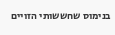בנימוס שחששותי הזויים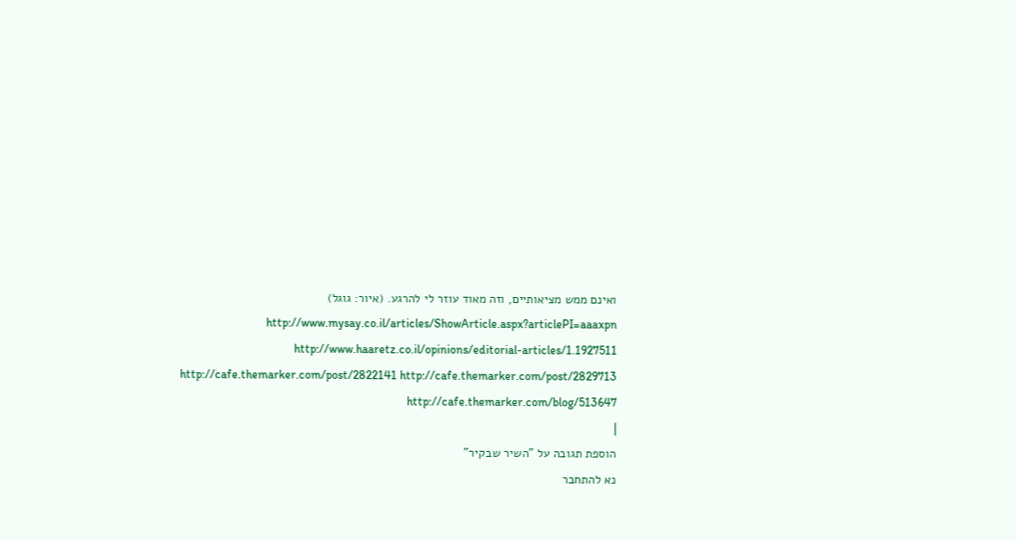ואינם ממש מציאותיים, וזה מאוד עוזר לי להרגע. (איור: גוגל) http://www.mysay.co.il/articles/ShowArticle.aspx?articlePI=aaaxpn http://www.haaretz.co.il/opinions/editorial-articles/1.1927511 http://cafe.themarker.com/post/2822141 http://cafe.themarker.com/post/2829713 http://cafe.themarker.com/blog/513647
|
הוספת תגובה על "השיר שבקיר"
נא להתחבר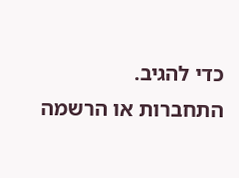כדי להגיב.
התחברות או הרשמה